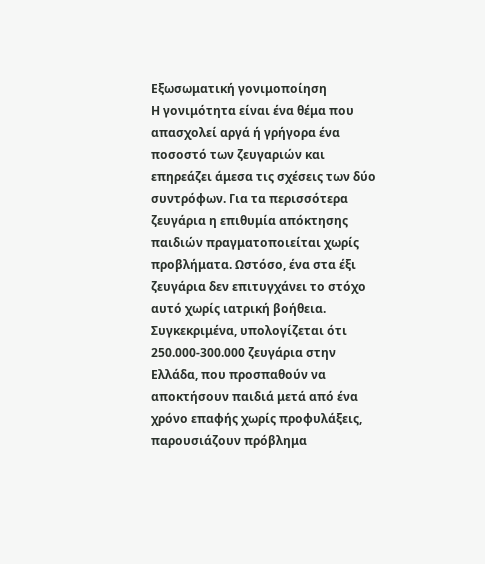Εξωσωματική γονιμοποίηση
Η γονιμότητα είναι ένα θέμα που απασχολεί αργά ή γρήγορα ένα ποσοστό των ζευγαριών και επηρεάζει άμεσα τις σχέσεις των δύο συντρόφων. Για τα περισσότερα ζευγάρια η επιθυμία απόκτησης παιδιών πραγματοποιείται χωρίς προβλήματα. Ωστόσο, ένα στα έξι ζευγάρια δεν επιτυγχάνει το στόχο αυτό χωρίς ιατρική βοήθεια. Συγκεκριμένα, υπολογίζεται ότι 250.000-300.000 ζευγάρια στην Ελλάδα, που προσπαθούν να αποκτήσουν παιδιά μετά από ένα χρόνο επαφής χωρίς προφυλάξεις, παρουσιάζουν πρόβλημα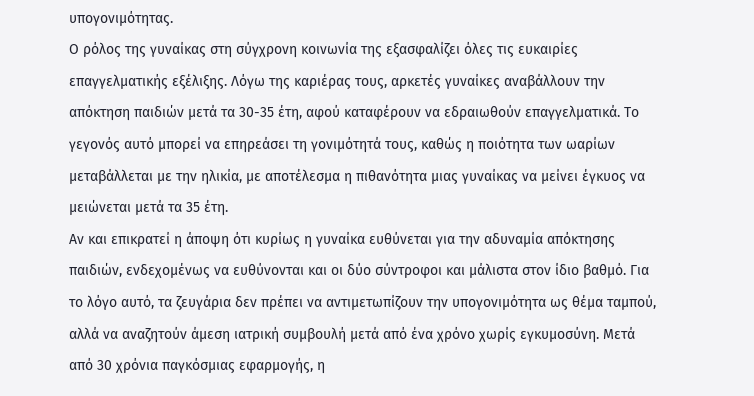υπογονιμότητας.
Ο ρόλος της γυναίκας στη σύγχρονη κοινωνία της εξασφαλίζει όλες τις ευκαιρίες επαγγελματικής εξέλιξης. Λόγω της καριέρας τους, αρκετές γυναίκες αναβάλλουν την απόκτηση παιδιών μετά τα 30-35 έτη, αφού καταφέρουν να εδραιωθούν επαγγελματικά. Το γεγονός αυτό μπορεί να επηρεάσει τη γονιμότητά τους, καθώς η ποιότητα των ωαρίων μεταβάλλεται με την ηλικία, με αποτέλεσμα η πιθανότητα μιας γυναίκας να μείνει έγκυος να μειώνεται μετά τα 35 έτη.
Αν και επικρατεί η άποψη ότι κυρίως η γυναίκα ευθύνεται για την αδυναμία απόκτησης παιδιών, ενδεχομένως να ευθύνονται και οι δύο σύντροφοι και μάλιστα στον ίδιο βαθμό. Για το λόγο αυτό, τα ζευγάρια δεν πρέπει να αντιμετωπίζουν την υπογονιμότητα ως θέμα ταμπού, αλλά να αναζητούν άμεση ιατρική συμβουλή μετά από ένα χρόνο χωρίς εγκυμοσύνη. Μετά από 30 χρόνια παγκόσμιας εφαρμογής, η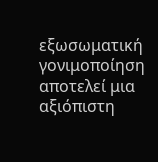εξωσωματική γονιμοποίηση αποτελεί μια αξιόπιστη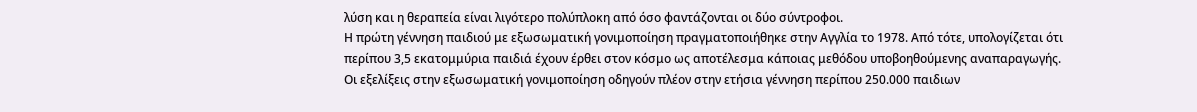λύση και η θεραπεία είναι λιγότερο πολύπλοκη από όσο φαντάζονται οι δύο σύντροφοι.
Η πρώτη γέννηση παιδιού με εξωσωματική γονιμοποίηση πραγματοποιήθηκε στην Αγγλία το 1978. Από τότε, υπολογίζεται ότι περίπου 3,5 εκατομμύρια παιδιά έχουν έρθει στον κόσμο ως αποτέλεσμα κάποιας μεθόδου υποβοηθούμενης αναπαραγωγής. Οι εξελίξεις στην εξωσωματική γονιμοποίηση οδηγούν πλέον στην ετήσια γέννηση περίπου 250.000 παιδιων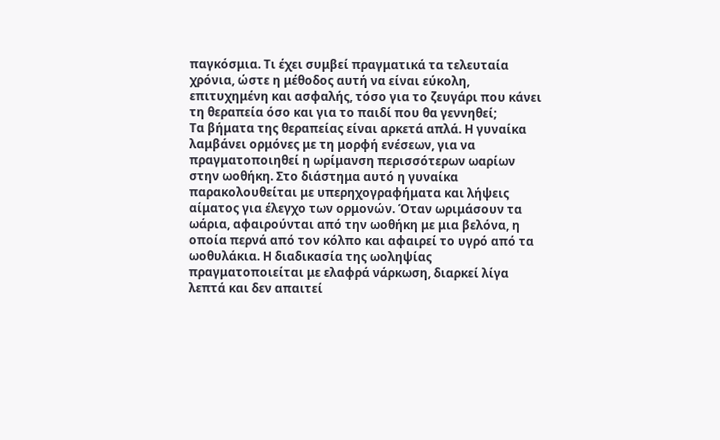παγκόσμια. Τι έχει συμβεί πραγματικά τα τελευταία χρόνια, ώστε η μέθοδος αυτή να είναι εύκολη, επιτυχημένη και ασφαλής, τόσο για το ζευγάρι που κάνει τη θεραπεία όσο και για το παιδί που θα γεννηθεί;
Τα βήματα της θεραπείας είναι αρκετά απλά. Η γυναίκα λαμβάνει ορμόνες με τη μορφή ενέσεων, για να πραγματοποιηθεί η ωρίμανση περισσότερων ωαρίων στην ωοθήκη. Στο διάστημα αυτό η γυναίκα παρακολουθείται με υπερηχογραφήματα και λήψεις αίματος για έλεγχο των ορμονών. Όταν ωριμάσουν τα ωάρια, αφαιρούνται από την ωοθήκη με μια βελόνα, η οποία περνά από τον κόλπο και αφαιρεί το υγρό από τα ωοθυλάκια. Η διαδικασία της ωοληψίας πραγματοποιείται με ελαφρά νάρκωση, διαρκεί λίγα λεπτά και δεν απαιτεί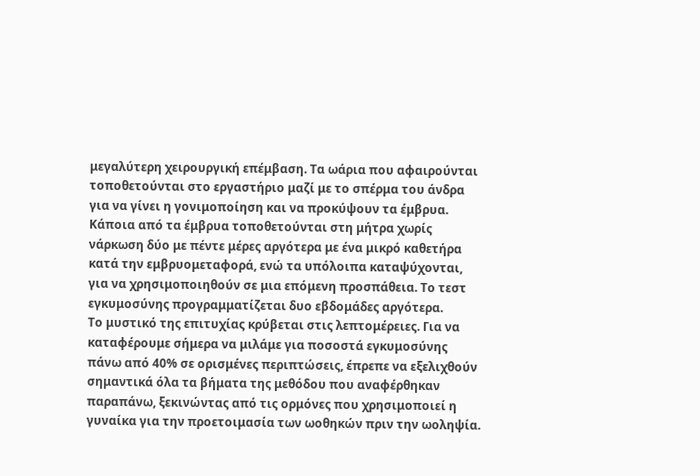μεγαλύτερη χειρουργική επέμβαση. Τα ωάρια που αφαιρούνται τοποθετούνται στο εργαστήριο μαζί με το σπέρμα του άνδρα για να γίνει η γονιμοποίηση και να προκύψουν τα έμβρυα. Κάποια από τα έμβρυα τοποθετούνται στη μήτρα χωρίς νάρκωση δύο με πέντε μέρες αργότερα με ένα μικρό καθετήρα κατά την εμβρυομεταφορά, ενώ τα υπόλοιπα καταψύχονται, για να χρησιμοποιηθούν σε μια επόμενη προσπάθεια. Το τεστ εγκυμοσύνης προγραμματίζεται δυο εβδομάδες αργότερα.
Το μυστικό της επιτυχίας κρύβεται στις λεπτομέρειες. Για να καταφέρουμε σήμερα να μιλάμε για ποσοστά εγκυμοσύνης πάνω από 40% σε ορισμένες περιπτώσεις, έπρεπε να εξελιχθούν σημαντικά όλα τα βήματα της μεθόδου που αναφέρθηκαν παραπάνω, ξεκινώντας από τις ορμόνες που χρησιμοποιεί η γυναίκα για την προετοιμασία των ωοθηκών πριν την ωοληψία.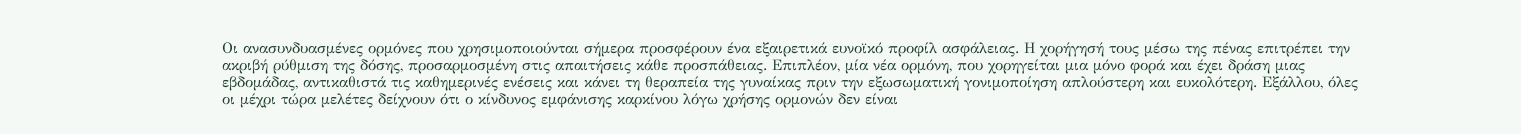Οι ανασυνδυασμένες ορμόνες που χρησιμοποιούνται σήμερα προσφέρουν ένα εξαιρετικά ευνοϊκό προφίλ ασφάλειας. Η χορήγησή τους μέσω της πένας επιτρέπει την ακριβή ρύθμιση της δόσης, προσαρμοσμένη στις απαιτήσεις κάθε προσπάθειας. Επιπλέον, μία νέα ορμόνη, που χορηγείται μια μόνο φορά και έχει δράση μιας εβδομάδας, αντικαθιστά τις καθημερινές ενέσεις και κάνει τη θεραπεία της γυναίκας πριν την εξωσωματική γονιμοποίηση απλούστερη και ευκολότερη. Εξάλλου, όλες οι μέχρι τώρα μελέτες δείχνουν ότι ο κίνδυνος εμφάνισης καρκίνου λόγω χρήσης ορμονών δεν είναι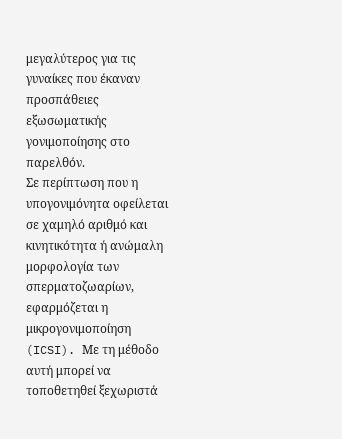μεγαλύτερος για τις γυναίκες που έκαναν προσπάθειες εξωσωματικής γονιμοποίησης στο παρελθόν.
Σε περίπτωση που η υπογονιμόνητα οφείλεται σε χαμηλό αριθμό και κινητικότητα ή ανώμαλη μορφολογία των σπερματοζωαρίων, εφαρμόζεται η μικρογονιμοποίηση (ICSI). Με τη μέθοδο αυτή μπορεί να τοποθετηθεί ξεχωριστά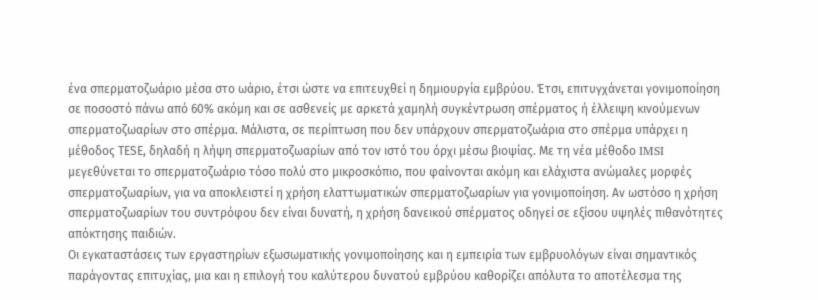ένα σπερματοζωάριο μέσα στο ωάριο, έτσι ώστε να επιτευχθεί η δημιουργία εμβρύου. Έτσι, επιτυγχάνεται γονιμοποίηση σε ποσοστό πάνω από 60% ακόμη και σε ασθενείς με αρκετά χαμηλή συγκέντρωση σπέρματος ή έλλειψη κινούμενων σπερματοζωαρίων στο σπέρμα. Μάλιστα, σε περίπτωση που δεν υπάρχουν σπερματοζωάρια στο σπέρμα υπάρχει η μέθοδος ΤΕSE, δηλαδή η λήψη σπερματοζωαρίων από τον ιστό του όρχι μέσω βιοψίας. Με τη νέα μέθοδο IMSI μεγεθύνεται το σπερματοζωάριο τόσο πολύ στο μικροσκόπιο, που φαίνονται ακόμη και ελάχιστα ανώμαλες μορφές σπερματοζωαρίων, για να αποκλειστεί η χρήση ελαττωματικών σπερματοζωαρίων για γονιμοποίηση. Αν ωστόσο η χρήση σπερματοζωαρίων του συντρόφου δεν είναι δυνατή, η χρήση δανεικού σπέρματος οδηγεί σε εξίσου υψηλές πιθανότητες απόκτησης παιδιών.
Οι εγκαταστάσεις των εργαστηρίων εξωσωματικής γονιμοποίησης και η εμπειρία των εμβρυολόγων είναι σημαντικός παράγοντας επιτυχίας, μια και η επιλογή του καλύτερου δυνατού εμβρύου καθορίζει απόλυτα το αποτέλεσμα της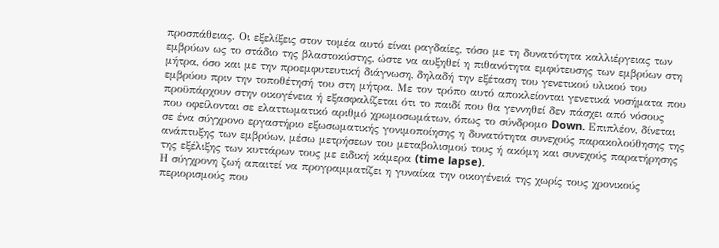προσπάθειας. Οι εξελίξεις στον τομέα αυτό είναι ραγδαίες, τόσο με τη δυνατότητα καλλιέργειας των εμβρύων ως το στάδιο της βλαστοκύστης, ώστε να αυξηθεί η πιθανότητα εμφύτευσης των εμβρύων στη μήτρα, όσο και με την προεμφυτευτική διάγνωση, δηλαδή την εξέταση του γενετικού υλικού του εμβρύου πριν την τοποθέτησή του στη μήτρα. Με τον τρόπο αυτό αποκλείονται γενετικά νοσήματα που προϋπάρχουν στην οικογένεια ή εξασφαλίζεται ότι το παιδί που θα γεννηθεί δεν πάσχει από νόσους που οφείλονται σε ελαττωματικό αριθμό χρωμοσωμάτων, όπως το σύνδρομο Down. Επιπλέον, δίνεται σε ένα σύγχρονο εργαστήριο εξωσωματικής γονιμοποίησης η δυνατότητα συνεχούς παρακολούθησης της ανάπτυξης των εμβρύων, μέσω μετρήσεων του μεταβολισμού τους ή ακόμη και συνεχούς παρατήρησης της εξέλιξης των κυττάρων τους με ειδική κάμερα (time lapse).
Η σύγχρονη ζωή απαιτεί να προγραμματίζει η γυναίκα την οικογένειά της χωρίς τους χρονικούς περιορισμούς που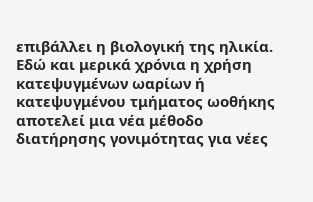επιβάλλει η βιολογική της ηλικία. Εδώ και μερικά χρόνια η χρήση κατεψυγμένων ωαρίων ή κατεψυγμένου τμήματος ωοθήκης αποτελεί μια νέα μέθοδο διατήρησης γονιμότητας για νέες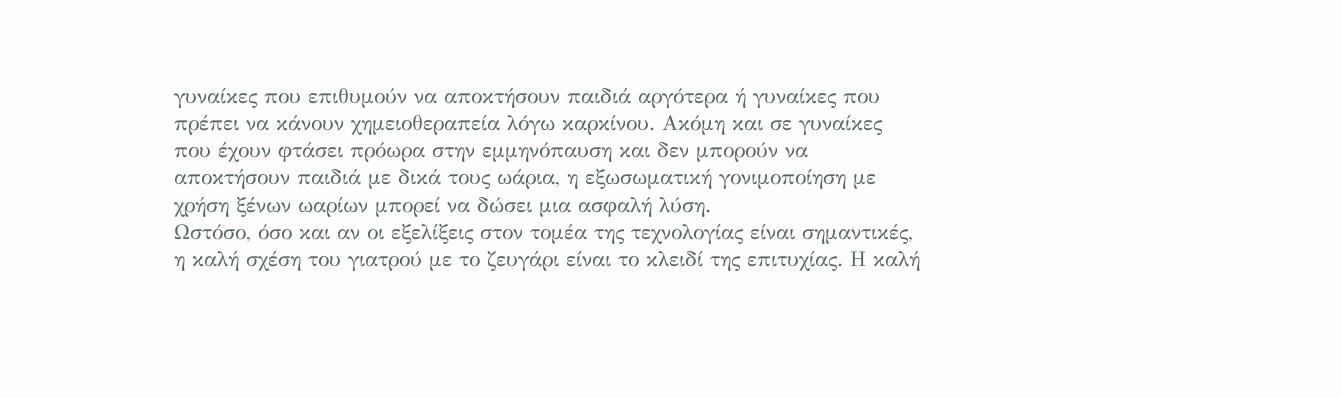γυναίκες που επιθυμούν να αποκτήσουν παιδιά αργότερα ή γυναίκες που πρέπει να κάνουν χημειοθεραπεία λόγω καρκίνου. Ακόμη και σε γυναίκες που έχουν φτάσει πρόωρα στην εμμηνόπαυση και δεν μπορούν να αποκτήσουν παιδιά με δικά τους ωάρια, η εξωσωματική γονιμοποίηση με χρήση ξένων ωαρίων μπορεί να δώσει μια ασφαλή λύση.
Ωστόσο, όσο και αν οι εξελίξεις στον τομέα της τεχνολογίας είναι σημαντικές, η καλή σχέση του γιατρού με το ζευγάρι είναι το κλειδί της επιτυχίας. Η καλή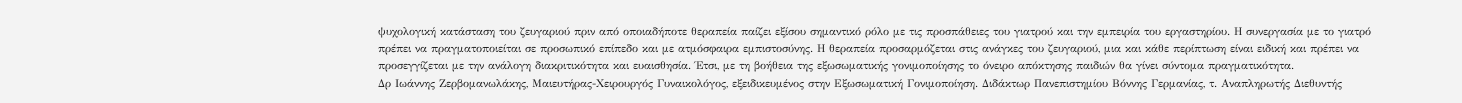ψυχολογική κατάσταση του ζευγαριού πριν από οποιαδήποτε θεραπεία παίζει εξίσου σημαντικό ρόλο με τις προσπάθειες του γιατρού και την εμπειρία του εργαστηρίου. Η συνεργασία με το γιατρό πρέπει να πραγματοποιείται σε προσωπικό επίπεδο και με ατμόσφαιρα εμπιστοσύνης. Η θεραπεία προσαρμόζεται στις ανάγκες του ζευγαριού, μια και κάθε περίπτωση είναι ειδική και πρέπει να προσεγγίζεται με την ανάλογη διακριτικότητα και ευαισθησία. Έτσι, με τη βοήθεια της εξωσωματικής γονιμοποίησης το όνειρο απόκτησης παιδιών θα γίνει σύντομα πραγματικότητα.
Δρ Ιωάννης Ζερβομανωλάκης, Μαιευτήρας-Χειρουργός Γυναικολόγος, εξειδικευμένος στην Εξωσωματική Γονιμοποίηση. Διδάκτωρ Πανεπιστημίου Βόννης Γερμανίας, τ. Αναπληρωτής Διεθυντής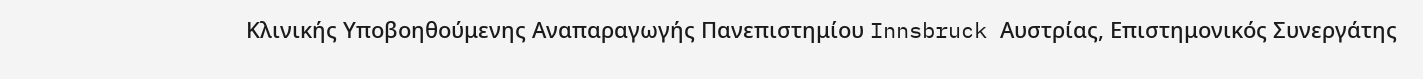Κλινικής Υποβοηθούμενης Αναπαραγωγής Πανεπιστημίου Innsbruck Αυστρίας, Επιστημονικός Συνεργάτης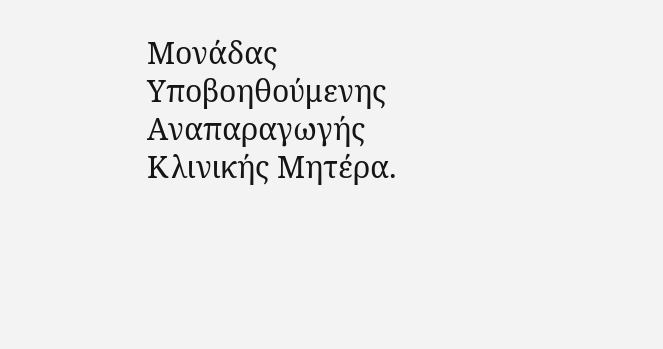Μονάδας Υποβοηθούμενης Αναπαραγωγής Κλινικής Μητέρα.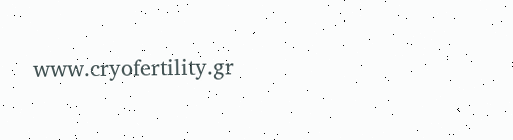www.cryofertility.gr